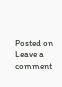Posted on Leave a comment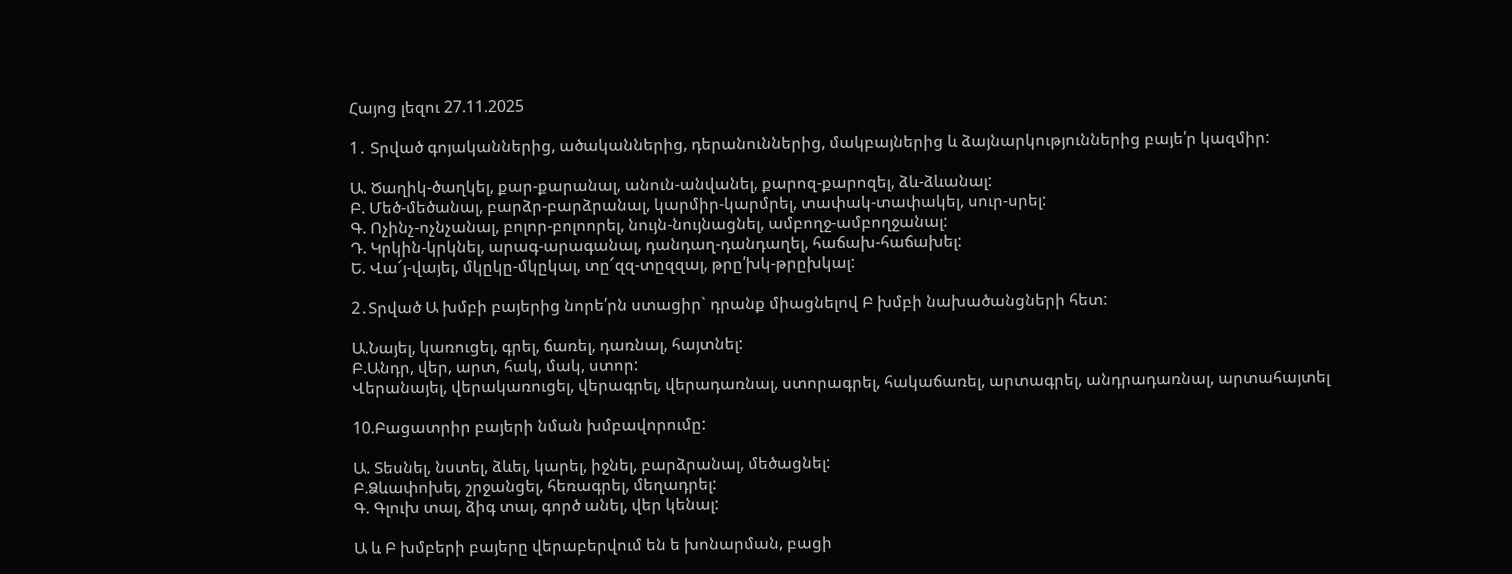Հայոց լեզու 27.11.2025

1․ Տրված գոյականներից, ածականներից, դերանուններից, մակբայներից և ձայնարկություններից բայե՛ր կազմիր:

Ա. Ծաղիկ-ծաղկել, քար-քարանալ, անուն-անվանել, քարոզ-քարոզել, ձև-ձևանալ:
Բ. Մեծ-մեծանալ, բարձր-բարձրանալ, կարմիր-կարմրել, տափակ-տափակել, սուր-սրել:
Գ. Ոչինչ-ոչնչանալ, բոլոր-բոլոորել, նույն-նույնացնել, ամբողջ-ամբողջանալ:
Դ. Կրկին-կրկնել, արագ-արագանալ, դանդաղ-դանդաղել, հաճախ-հաճախել:
Ե. Վա՜յ-վայել, մկըկը-մկըկալ, տը՜զզ-տըզզալ, թրը՛խկ-թրըխկալ:

2․Տրված Ա խմբի բայերից նորե՛րն ստացիր` դրանք միացնելով Բ խմբի նախածանցների հետ:

Ա.Նայել, կառուցել, գրել, ճառել, դառնալ, հայտնել:
Բ.Անդր, վեր, արտ, հակ, մակ, ստոր:
Վերանայել, վերակառուցել, վերագրել, վերադառնալ, ստորագրել, հակաճառել, արտագրել, անդրադառնալ, արտահայտել

10.Բացատրիր բայերի նման խմբավորումը:

Ա. Տեսնել, նստել, ձևել, կարել, իջնել, բարձրանալ, մեծացնել:
Բ.Ձևափոխել, շրջանցել, հեռագրել, մեղադրել:
Գ. Գլուխ տալ, ձիգ տալ, գործ անել, վեր կենալ:

Ա և Բ խմբերի բայերը վերաբերվում են ե խոնարման, բացի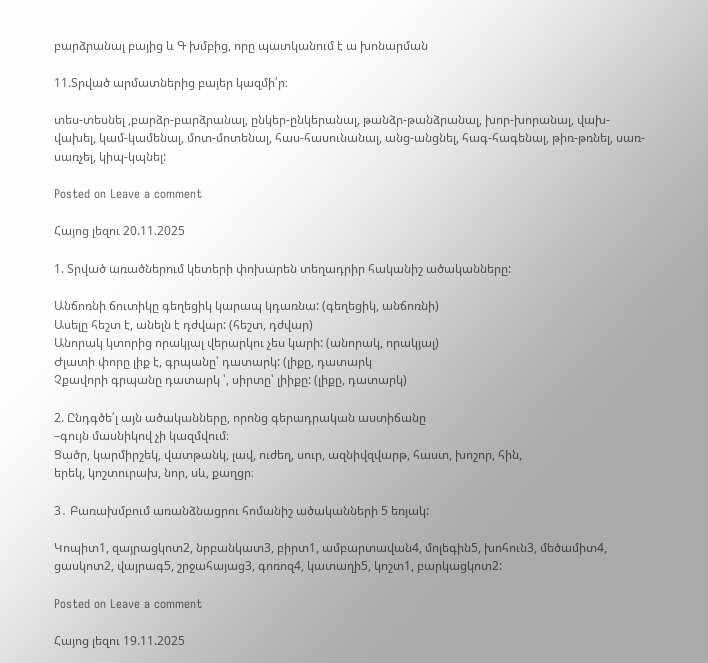բարձրանալ բայից և Գ խմբից, որը պատկանում է ա խոնարման

11.Տրված արմատներից բայեր կազմի՛ր։

տես-տեսնել ,բարձր-բարձրանալ, ընկեր-ընկերանալ, թանձր-թանձրանալ, խոր-խորանալ, վախ-վախել, կամ-կամենալ, մոտ-մոտենալ, հաս-հասունանալ, անց-անցնել, հագ-հագենալ, թիռ-թռնել, սառ-սառչել, կիպ-կպնել:

Posted on Leave a comment

Հայոց լեզու 20.11.2025

1. Տրված առածներում կետերի փոխարեն տեղադրիր հականիշ ածականները:

Անճոռնի ճուտիկը գեղեցիկ կարապ կդառնա: (գեղեցիկ, անճոռնի)
Ասելը հեշտ է, անելն է դժվար: (հեշտ, դժվար)
Անորակ կտորից որակյալ վերարկու չես կարի: (անորակ, որակյալ)
Ժլատի փորը լիք է, գրպանը՝ դատարկ: (լիքը, դատարկ
Չքավորի գրպանը դատարկ ՝, սիրտը՝ լիիքը: (լիքը, դատարկ)

2. Ընդգծե՛լ այն ածականները, որոնց գերադրական աստիճանը
–գույն մասնիկով չի կազմվում։
Ցածր, կարմիրշեկ, վատթանկ, լավ, ուժեղ, սուր, ազնիվզվարթ, հաստ, խոշոր, հին,
երեկ, կոշտուրախ, նոր, սև, քաղցր։

3․ Բառախմբում առանձնացրու հոմանիշ ածականների 5 եռյակ:

Կոպիտ1, զայրացկոտ2, նրբանկատ3, բիրտ1, ամբարտավան4, մոլեգին5, խոհուն3, մեծամիտ4, ցասկոտ2, վայրագ5, շրջահայաց3, գոռոզ4, կատաղի5, կոշտ1, բարկացկոտ2:

Posted on Leave a comment

Հայոց լեզու 19.11.2025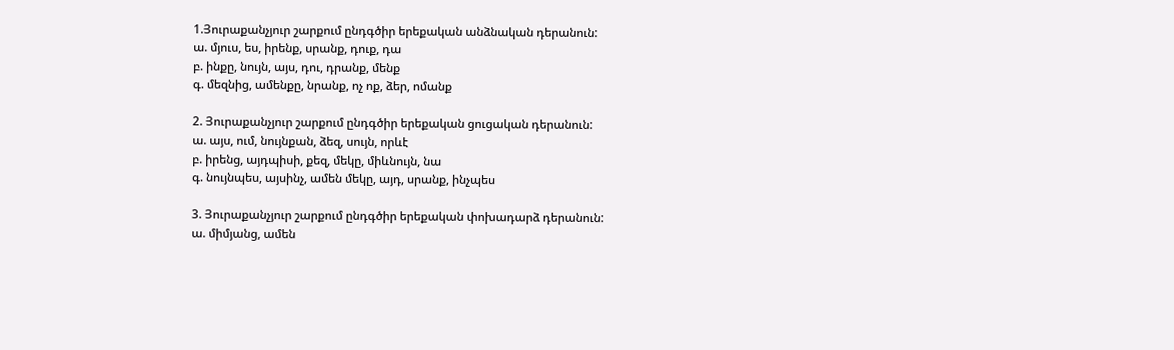1.Յուրաքանչյուր շարքում ընդգծիր երեքական անձնական դերանուն:
ա. մյուս, ես, իրենք, սրանք, դուք, դա
բ. ինքը, նույն, այս, դու, դրանք, մենք
գ. մեզնից, ամենքը, նրանք, ոչ ոք, ձեր, ոմանք

2. Յուրաքանչյուր շարքում ընդգծիր երեքական ցուցական դերանուն:
ա. այս, ում, նույնքան, ձեզ, սույն, որևէ
բ. իրենց, այդպիսի, քեզ, մեկը, միևնույն, նա
գ. նույնպես, այսինչ, ամեն մեկը, այդ, սրանք, ինչպես

3. Յուրաքանչյուր շարքում ընդգծիր երեքական փոխադարձ դերանուն:
ա. միմյանց, ամեն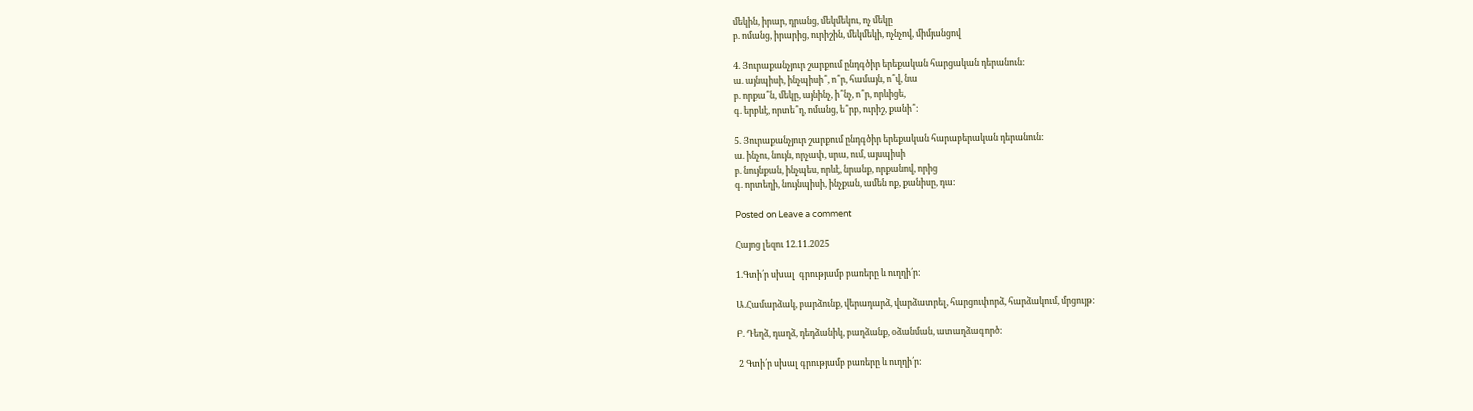մեկին, իրար, դրանց, մեկմեկու, ոչ մեկը
բ. ոմանց, իրարից, ուրիշին, մեկմեկի, ոչնչով, միմյանցով

4. Յուրաքանչյուր շարքում ընդգծիր երեքական հարցական դերանուն:
ա. այնպիսի, ինչպիսի՞, ո՞ր, համայն, ո՞վ, նա
բ. որքա՞ն, մեկը, այնինչ, ի՞նչ, ո՞ր, որևիցե,
գ. երբևէ, որտե՞ղ, ոմանց, ե՞րբ, ուրիշ, քանի՞:

5. Յուրաքանչյուր շարքում ընդգծիր երեքական հարաբերական դերանուն:
ա. ինչու, նույն, որչափ, սրա, ում, այսպիսի
բ. նույնքան, ինչպես, որևէ, նրանք, որքանով, որից
գ. որտեղի, նույնպիսի, ինչքան, ամեն ոք, քանիսը, դա:

Posted on Leave a comment

Հայոց լեզու 12.11.2025

1.Գտի՛ր սխալ  գրությամբ բառերը և ուղղի՛ր:

Ա.Համարձակ, բարձունք, վերադարձ, վարձատրել, հարցուփորձ, հարձակում, մրցույթ:

Բ. Դեղձ, դաղձ, դեդձանիկ, բաղձանք, օձանման, ատաղձագործ:

 2 Գտի՛ր սխալ գրությամբ բառերը և ուղղի՛ր: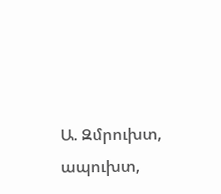Ա. Զմրուխտ, ապուխտ,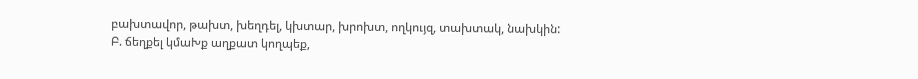բախտավոր, թախտ, խեղդել, կխտար, խրոխտ, ողկույզ, տախտակ, նախկին:
Բ. ճեղքել կմաԽք աղքատ կողպեք,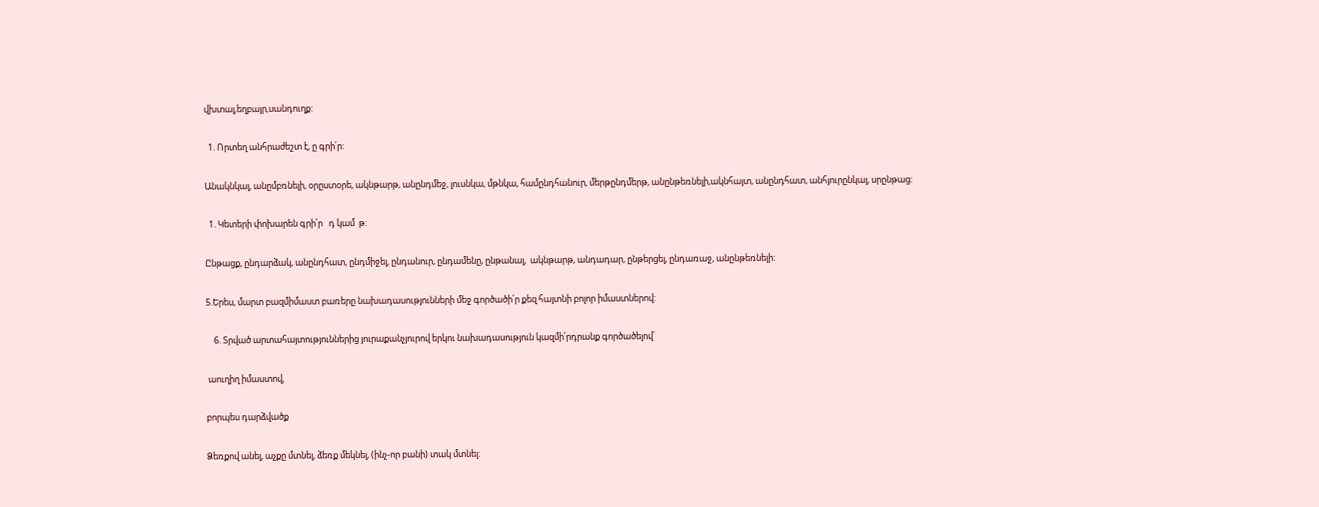վխտալ,եղբայր,սանդուղք:

  1. Որտեղ անհրաժեշտ է, ը գրի՛ր:

Անակնկալ, անըմբռնելի, օրըստօրե, ակնթարթ, անընդմեջ, լուսնկա, մթնկա, համընդհանուր, մերթընդմերթ, անընթեռնելի,ակնհայտ, անընդհատ, անհյուրընկալ, սրընթաց:

  1. Կետերի փոխարեն գրի՛ր   դ կամ  թ:

Ընթացք, ընդարձակ, անընդհատ, ընդմիջել, ընդանուր, ընդամենը, ընթանալ,  ակնթարթ, անդադար, ընթերցել, ընդառաջ, անընթեռնելի:

5.Երես, մարտ բազմիմաստ բառերը նախադասությունների մեջ գործածի՛ր քեզ հայտնի բոլոր իմաստներով:

    6. Տրված արտահայտություններից յուրաքանչյուրով երկու նախադասություն կազմի՛րդրանք գործածելով՝

 աուղիղ իմաստով,

բորպես դարձվածք

Ձեռքով անել, աչքը մտնել, ձեռք մեկնել, (ինչ-որ բանի) տակ մտնել: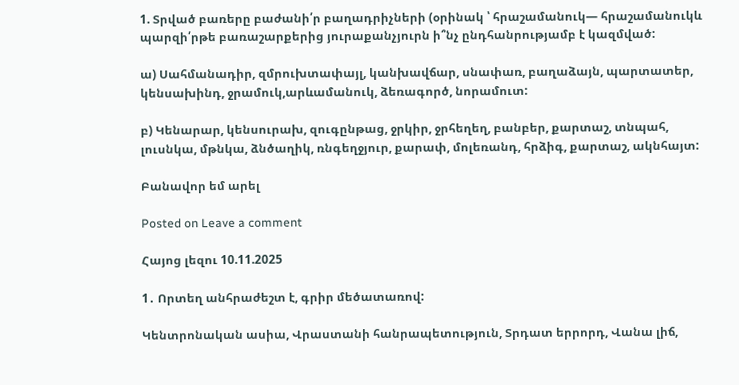1. Տրված բառերը բաժանի՛ր բաղադրիչների (օրինակ ՝ հրաշամանուկ— հրաշամանուկև պարզի՛րթե բառաշարքերից յուրաքանչյուրն ի՞նչ ընդհանրությամբ է կազմված:

ա) Սահմանադիր, զմրուխտափայլ, կանխավճար, սնափառ, բաղաձայն, պարտատեր, կենսախինդ, ջրամուկ,արևամանուկ, ձեռագործ, նորամուտ:

բ) Կենարար, կենսուրախ, զուգընթաց, ջրկիր, ջրհեղեղ, բանբեր, քարտաշ, տնպահ, լուսնկա, մթնկա, ձնծաղիկ, ռնգեղջյուր, քարափ, մոլեռանդ, հրձիգ, քարտաշ, ակնհայտ:

Բանավոր եմ արել

Posted on Leave a comment

Հայոց լեզու 10.11.2025

1․ Որտեղ անհրաժեշտ է, գրիր մեծատառով:

Կենտրոնական ասիա, Վրաստանի հանրապետություն, Տրդատ երրորդ, Վանա լիճ,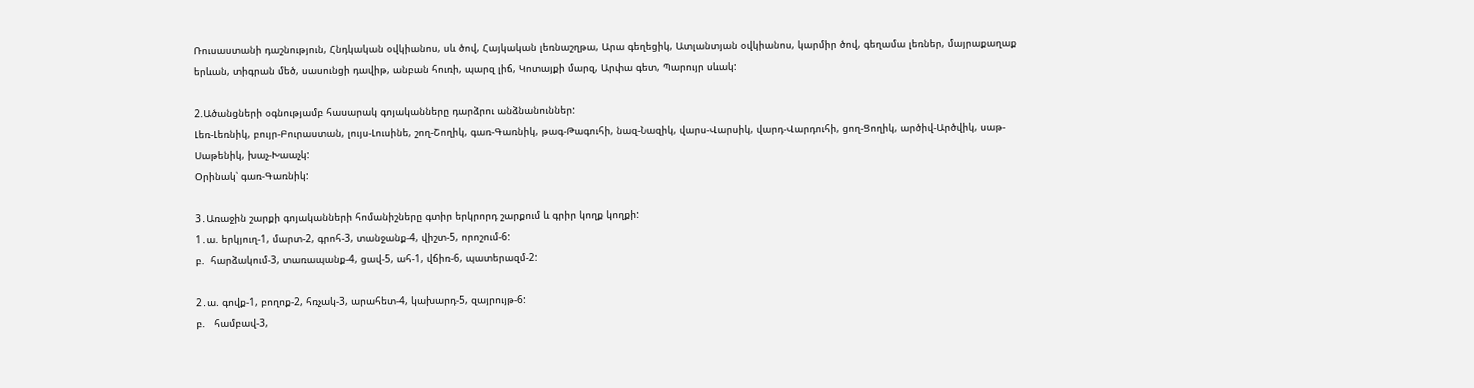Ռուսաստանի դաշնություն, Հնդկական օվկիանոս, սև ծով, Հայկական լեռնաշղթա, Արա գեղեցիկ, Ատլանտյան օվկիանոս, կարմիր ծով, գեղամա լեռներ, մայրաքաղաք երևան, տիգրան մեծ, սասունցի դավիթ, անբան հուռի, պարզ լիճ, Կոտայքի մարզ, Արփա գետ, Պարույր սևակ:

2.Ածանցների օգնությամբ հասարակ գոյականները դարձրու անձնանուններ:
Լեռ-Լեռնիկ, բույր-Բուրաստան, լույս-Լուսինե, շող-Շողիկ, գառ-Գառնիկ, թագ-Թագուհի, նազ-Նազիկ, վարս-Վարսիկ, վարդ-Վարդուհի, ցող-Ցողիկ, արծիվ-Արծվիկ, սաթ-Սաթենիկ, խաչ-Խաաչկ:
Օրինակ՝ գառ-Գառնիկ:

3․Առաջին շարքի գոյականների հոմանիշները գտիր երկրորդ շարքում և գրիր կողք կողքի:
1․ա. երկյուղ-1, մարտ-2, գրոհ-3, տանջանք-4, վիշտ-5, որոշում-6:
բ.  հարձակում-3, տառապանք-4, ցավ-5, ահ-1, վճիռ-6, պատերազմ-2:

2․ա. գովք-1, բողոք-2, հռչակ-3, արահետ-4, կախարդ-5, զայրույթ-6:
բ.   համբավ-3,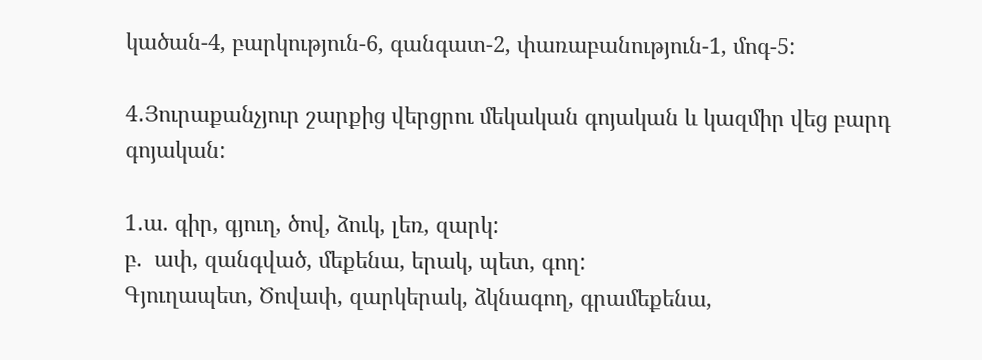կածան-4, բարկություն-6, գանգատ-2, փառաբանություն-1, մոգ-5:

4․Յուրաքանչյուր շարքից վերցրու մեկական գոյական և կազմիր վեց բարդ գոյական:

1․ա. գիր, գյուղ, ծով, ձուկ, լեռ, զարկ:
բ.  ափ, զանգված, մեքենա, երակ, պետ, գող:
Գյուղապետ, Ծովափ, զարկերակ, ձկնագող, գրամեքենա,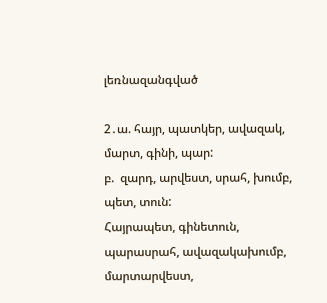լեռնազանգված

2․ա. հայր, պատկեր, ավազակ, մարտ, գինի, պար:
բ.  զարդ, արվեստ, սրահ, խումբ, պետ, տուն:
Հայրապետ, գինետուն, պարասրահ, ավազակախումբ, մարտարվեստ,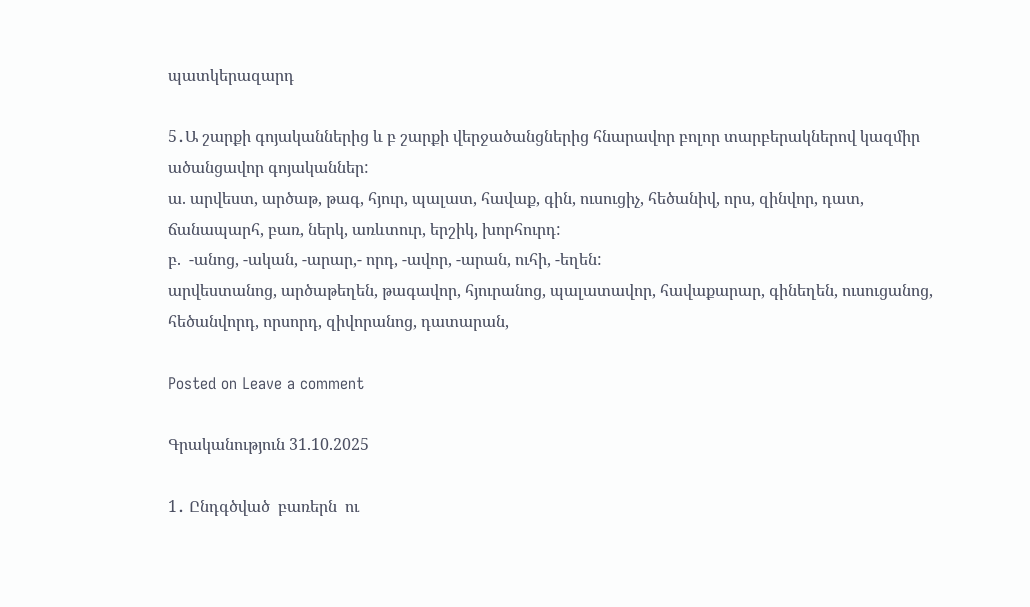պատկերազարդ

5․Ա շարքի գոյականներից և բ շարքի վերջածանցներից հնարավոր բոլոր տարբերակներով կազմիր ածանցավոր գոյականներ:
ա. արվեստ, արծաթ, թագ, հյուր, պալատ, հավաք, գին, ուսուցիչ, հեծանիվ, որս, զինվոր, դատ, ճանապարհ, բառ, ներկ, առևտուր, երշիկ, խորհուրդ:
բ.  -անոց, -ական, -արար,- որդ, -ավոր, -արան, ուհի, -եղեն:
արվեստանոց, արծաթեղեն, թագավոր, հյուրանոց, պալատավոր, հավաքարար, գինեղեն, ուսուցանոց, հեծանվորդ, որսորդ, զիվորանոց, դատարան,

Posted on Leave a comment

Գրականություն 31.10.2025

1․ Ընդգծված  բառերն  ու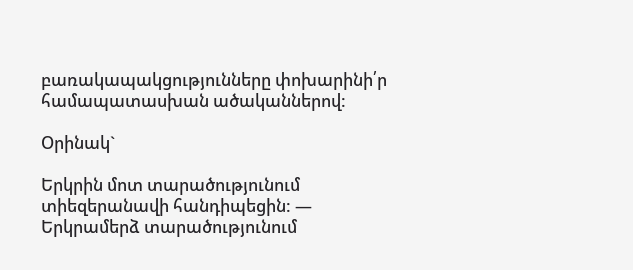բառակապակցությունները փոխարինի՛ր համապատասխան ածականներով:

Օրինակ`

Երկրին մոտ տարածությունում  տիեզերանավի հանդիպեցին: — Երկրամերձ տարածությունում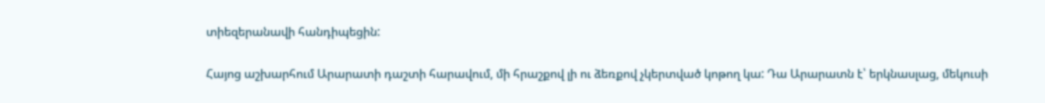տիեզերանավի հանդիպեցին:

Հայոց աշխարհում Արարատի դաշտի հարավում, մի հրաշքով լի ու ձեռքով չկերտված կոթող կա: Դա Արարատն է՝ երկնասլաց, մեկուսի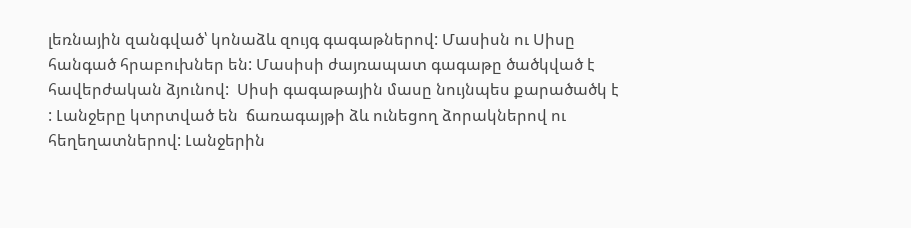լեռնային զանգված՝ կոնաձև զույգ գագաթներով: Մասիսն ու Սիսը հանգած հրաբուխներ են: Մասիսի ժայռապատ գագաթը ծածկված է  հավերժական ձյունով:  Սիսի գագաթային մասը նույնպես քարածածկ է : Լանջերը կտրտված են  ճառագայթի ձև ունեցող ձորակներով ու հեղեղատներով: Լանջերին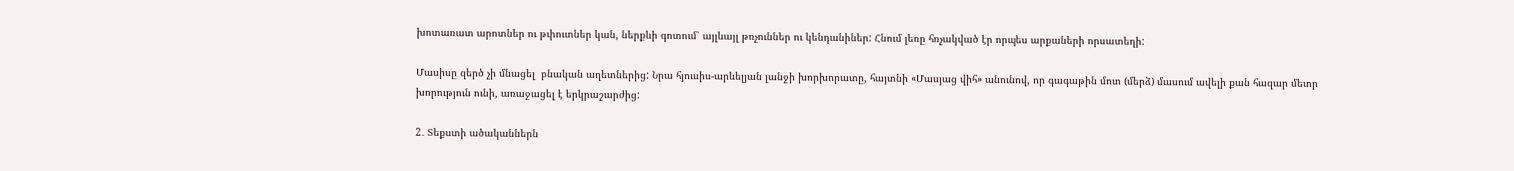խոտառատ արոտներ ու թփուտներ կան, ներքևի գոտում՝ այլևայլ թռչուններ ու կենդանիներ: Հնում լեռը հռչակված էր որպես արքաների որսատեղի:

Մասիսը զերծ չի մնացել  բնական աղետներից: Նրա հյուսիս-արևելյան լանջի խորխորատը, հայտնի «Մասյաց վիհ» անունով, որ գագաթին մոտ (մերձ) մասում ավելի քան հազար մետր խորություն ունի, առաջացել է երկրաշարժից:

2․ Տեքստի ածականներն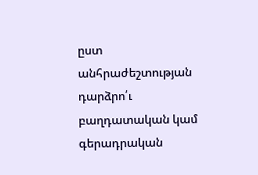ըստ անհրաժեշտության դարձրո՛ւ բաղդատական կամ գերադրական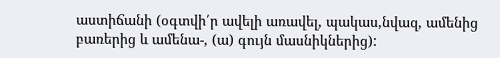աստիճանի (օգտվի՛ր ավելի առավել, պակաս,նվազ, ամենից բառերից և ամենա-, (ա) գույն մասնիկներից):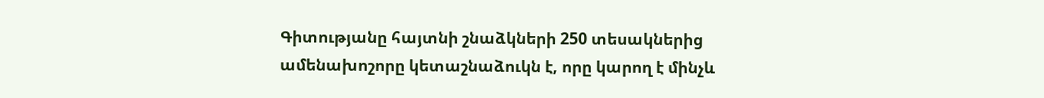Գիտությանը հայտնի շնաձկների 250 տեսակներից ամենախոշորը կետաշնաձուկն է, որը կարող է մինչև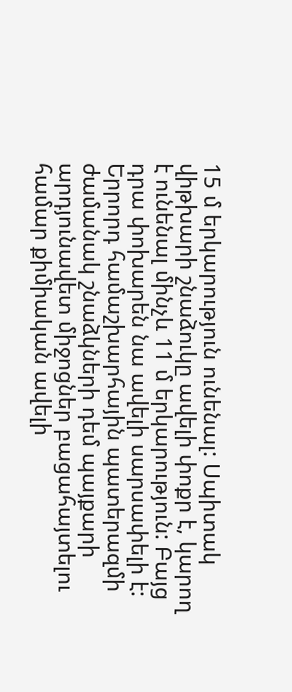15 մ երկարություն ունենալ: Սպիտակ վիթխարի շնաձուկը ավելի փոքր է, կարող է ունենալ մինչև 11 մ երկարություն: Բայց դրա փոխարեն նա ավելի սարսափելի է: Երրորդ համաշխարհային պատերազմի ժամանակ շնաձկների դեմ պայքարի արդյունավետ միջոցներ բացահայտելու համար քիմիական ավելի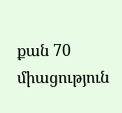քան 70 միացություն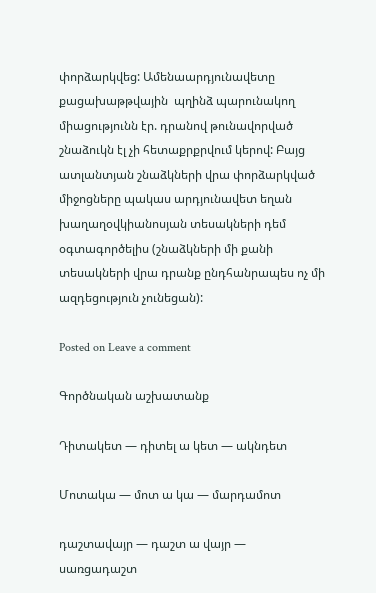փորձարկվեց: Ամենաարդյունավետը քացախաթթվային  պղինձ պարունակող միացությունն էր. դրանով թունավորված շնաձուկն էլ չի հետաքրքրվում կերով: Բայց ատլանտյան շնաձկների վրա փորձարկված միջոցները պակաս արդյունավետ եղան խաղաղօվկիանոսյան տեսակների դեմ օգտագործելիս (շնաձկների մի քանի տեսակների վրա դրանք ընդհանրապես ոչ մի ազդեցություն չունեցան):

Posted on Leave a comment

Գործնական աշխատանք

Դիտակետ — դիտել ա կետ — ակնդետ

Մոտակա — մոտ ա կա — մարդամոտ

դաշտավայր — դաշտ ա վայր — սառցադաշտ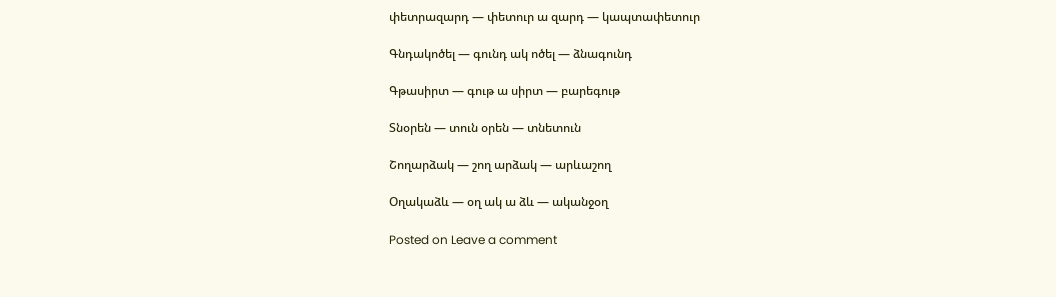փետրազարդ — փետուր ա զարդ — կապտափետուր

Գնդակոծել — գունդ ակ ոծել — ձնագունդ

Գթասիրտ — գութ ա սիրտ — բարեգութ

Տնօրեն — տուն օրեն — տնետուն

Շողարձակ — շող արձակ — արևաշող

Օղակաձև — օղ ակ ա ձև — ականջօղ

Posted on Leave a comment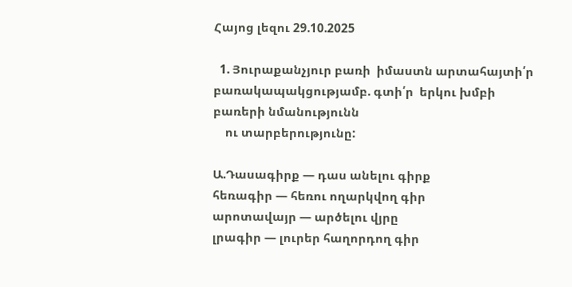Հայոց լեզու 29.10.2025

  1. Յուրաքանչյուր բառի  իմաստն արտահայտի՛ր բառակապակցությամբ. գտի՛ր  երկու խմբի բառերի նմանությունն
    ու տարբերությունը:

Ա.Դասագիրք — դաս անելու գիրք
հեռագիր — հեռու ողարկվող գիր
արոտավայր — արծելու վյրը
լրագիր — լուրեր հաղորդող գիր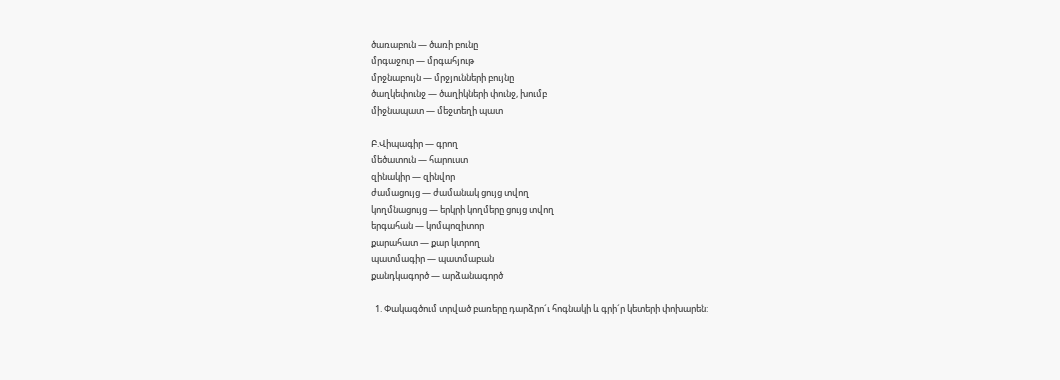ծառաբուն — ծառի բունը
մրգաջուր — մրգահյութ
մրջնաբույն — մրջյունների բույնը
ծաղկեփունջ — ծաղիկների փունջ, խումբ
միջնապատ — մեջտեղի պատ

Բ.Վիպագիր — գրող
մեծատուն — հարուստ
զինակիր — զինվոր
ժամացույց — ժամանակ ցույց տվող
կողմնացույց — երկրի կողմերը ցույց տվող
երգահան — կոմպոզիտոր
քարահատ — քար կտրող
պատմագիր — պատմաբան
քանդկագործ — արձանագործ

  1. Փակագծում տրված բառերը դարձրո´ւ հոգնակի և գրի´ր կետերի փոխարեն: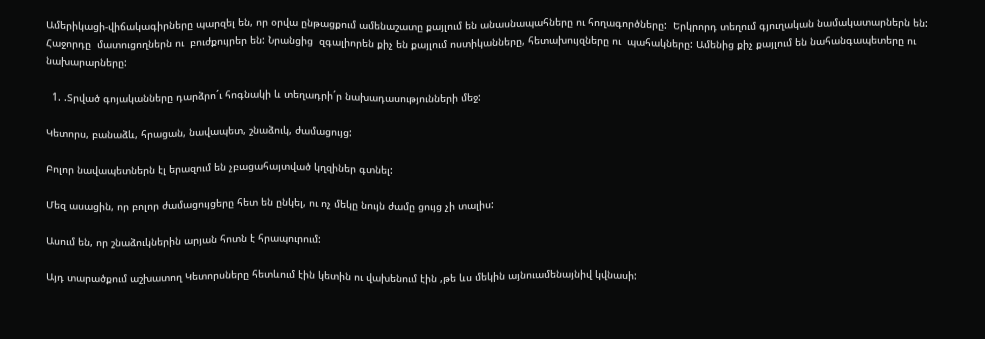Ամերիկացի-վիճակագիրները պարզել են, որ օրվա ընթացքում ամենաշատը քայլում են անասնապահները ու հողագործները:  Երկրորդ տեղում գյուղական նամակատարներն են: Հաջորդը  մատուցողներն ու  բուժքույրեր են: Նրանցից  զգալիորեն քիչ են քայլում ոստիկանները, հետախույզները ու  պահակները: Ամենից քիչ քայլում են նահանգապետերը ու նախարարները:

  1. .Տրված գոյականները դարձրո´ւ հոգնակի և տեղադրի´ր նախադասությունների մեջ:

Կետորս, բանաձև, հրացան, նավապետ, շնաձուկ, ժամացույց:

Բոլոր նավապետներն էլ երազում են չբացահայտված կղզիներ գտնել:

Մեզ ասացին, որ բոլոր ժամացույցերը հետ են ընկել, ու ոչ մեկը նույն ժամը ցույց չի տալիս:

Ասում են, որ շնաձուկներին արյան հոտն է հրապուրում:

Այդ տարածքում աշխատող Կետորսները հետևում էին կետին ու վախենում էին ,թե ևս մեկին այնուամենայնիվ կվնասի: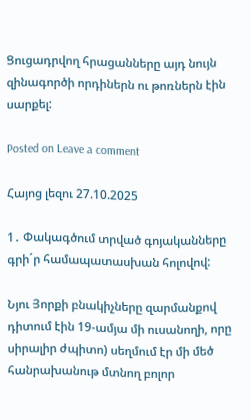Ցուցադրվող հրացանները այդ նույն զինագործի որդիներն ու թոռներն էին սարքել:

Posted on Leave a comment

Հայոց լեզու 27.10.2025

1․ Փակագծում տրված գոյականները գրի´ր համապատասխան հոլովով:

Նյու Յորքի բնակիչները զարմանքով դիտում էին 19-ամյա մի ուսանողի, որը սիրալիր ժպիտո) սեղմում էր մի մեծ հանրախանութ մտնող բոլոր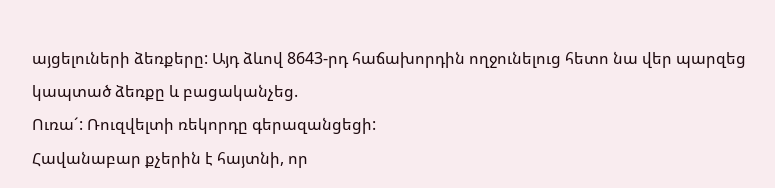այցելուների ձեռքերը: Այդ ձևով 8643-րդ հաճախորդին ողջունելուց հետո նա վեր պարզեց կապտած ձեռքը և բացականչեց.
Ուռա´: Ռուզվելտի ռեկորդը գերազանցեցի:
Հավանաբար քչերին է հայտնի, որ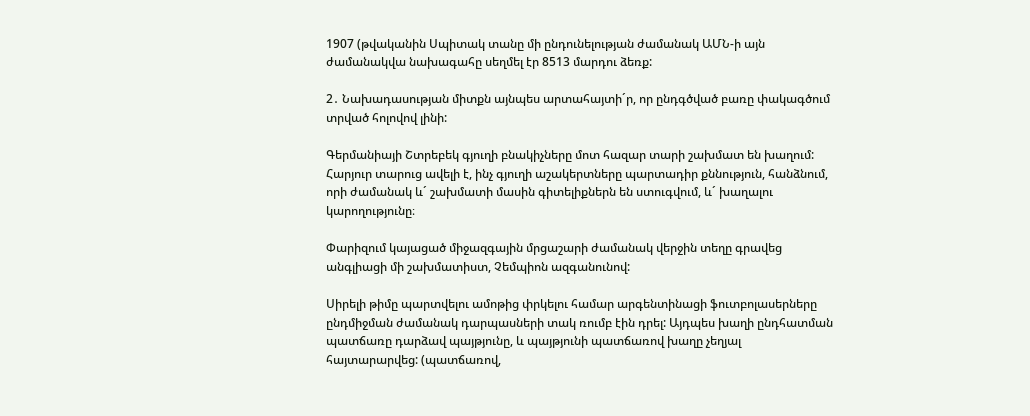1907 (թվականին Սպիտակ տանը մի ընդունելության ժամանակ ԱՄՆ-ի այն ժամանակվա նախագահը սեղմել էր 8513 մարդու ձեռք:

2․ Նախադասության միտքն այնպես արտահայտի´ր, որ ընդգծված բառը փակագծում տրված հոլովով լինի:

Գերմանիայի Շտրեբեկ գյուղի բնակիչները մոտ հազար տարի շախմատ են խաղում: Հարյուր տարուց ավելի է, ինչ գյուղի աշակերտները պարտադիր քննություն, հանձնում, որի ժամանակ և´ շախմատի մասին գիտելիքներն են ստուգվում, և´ խաղալու կարողությունը։

Փարիզում կայացած միջազգային մրցաշարի ժամանակ վերջին տեղը գրավեց անգլիացի մի շախմատիստ, Չեմպիոն ազգանունով:

Սիրելի թիմը պարտվելու ամոթից փրկելու համար արգենտինացի ֆուտբոլասերները ընդմիջման ժամանակ դարպասների տակ ռումբ էին դրել: Այդպես խաղի ընդհատման պատճառը դարձավ պայթյունը, և պայթյունի պատճառով խաղը չեղյալ հայտարարվեց: (պատճառով,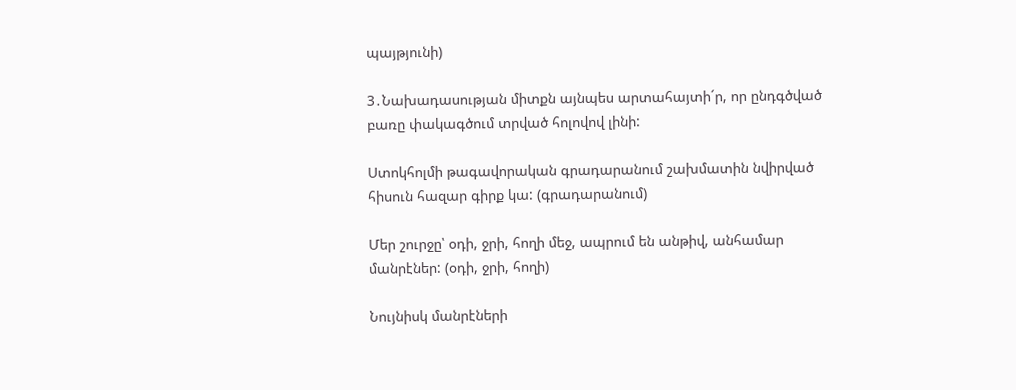պայթյունի)

3․Նախադասության միտքն այնպես արտահայտի´ր, որ ընդգծված բառը փակագծում տրված հոլովով լինի:

Ստոկհոլմի թագավորական գրադարանում շախմատին նվիրված հիսուն հազար գիրք կա: (գրադարանում)

Մեր շուրջը՝ օդի, ջրի, հողի մեջ, ապրում են անթիվ, անհամար մանրէներ: (օդի, ջրի, հողի)

Նույնիսկ մանրէների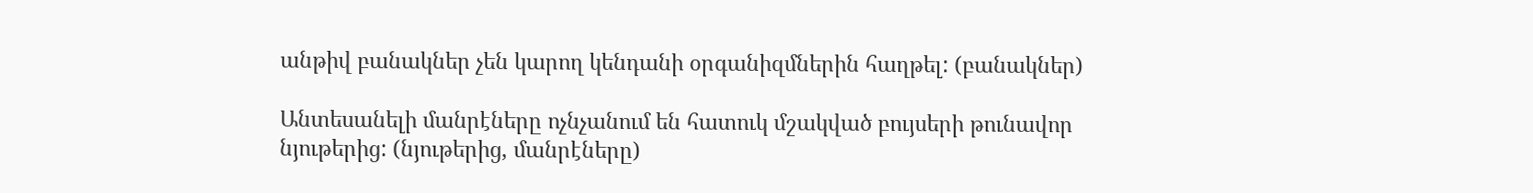անթիվ բանակներ չեն կարող կենդանի օրգանիզմներին հաղթել: (բանակներ)

Անտեսանելի մանրէները ոչնչանում են հատուկ մշակված բույսերի թունավոր նյութերից: (նյութերից, մանրէները)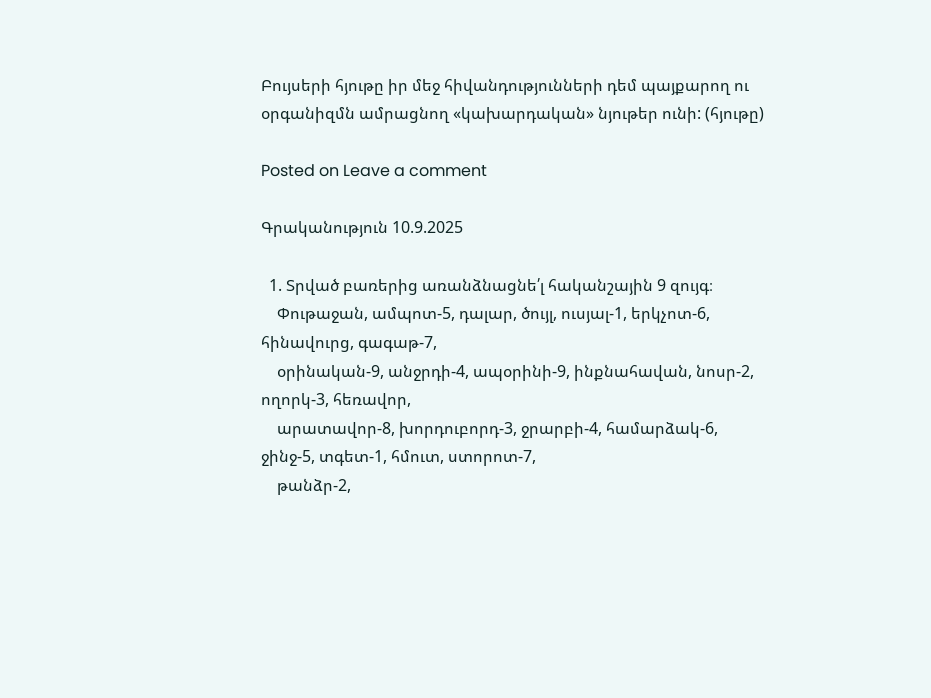Բույսերի հյութը իր մեջ հիվանդությունների դեմ պայքարող ու օրգանիզմն ամրացնող «կախարդական» նյութեր ունի: (հյութը)

Posted on Leave a comment

Գրականություն 10.9.2025

  1. Տրված բառերից առանձնացնե՛լ հականշային 9 զույգ։
    Փութաջան, ամպոտ-5, դալար, ծույլ, ուսյալ-1, երկչոտ-6, հինավուրց, գագաթ-7,
    օրինական-9, անջրդի-4, ապօրինի-9, ինքնահավան, նոսր-2, ողորկ-3, հեռավոր,
    արատավոր-8, խորդուբորդ-3, ջրարբի-4, համարձակ-6, ջինջ-5, տգետ-1, հմուտ, ստորոտ-7,
    թանձր-2,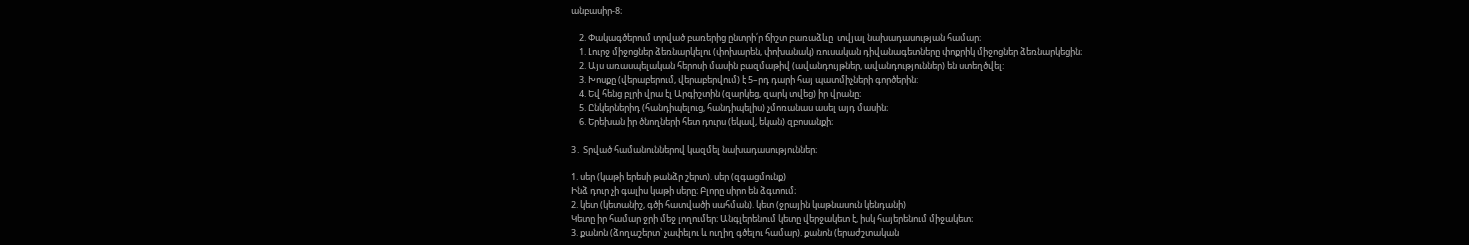անբասիր-8։

    2. Փակագծերում տրված բառերից ընտրի՛ր ճիշտ բառաձևը  տվյալ նախադասության համար։
    1. Լուրջ միջոցներ ձեռնարկելու (փոխարեն, փոխանակ) ռուսական դիվանագետները փոքրիկ միջոցներ ձեռնարկեցին։
    2. Այս առասպելական հերոսի մասին բազմաթիվ (ավանդույթներ, ավանդություններ) են ստեղծվել:
    3. Խոսքը (վերաբերում, վերաբերվում) է 5–րդ դարի հայ պատմիչների գործերին:
    4. Եվ հենց բլրի վրա էլ Արգիշտին (զարկեց, զարկ տվեց) իր վրանը։
    5. Ընկերներիդ (հանդիպելուց, հանդիպելիս) չմոռանաս ասել այդ մասին։
    6. Երեխան իր ծնողների հետ դուրս (եկավ, եկան) զբոսանքի։

3․ Տրված համանուններով կազմել նախադասություններ։

1. սեր (կաթի երեսի թանձր շերտ). սեր (զգացմունք)
Ինձ դուր չի գալիս կաթի սերը։ Բլորը սիրո են ձգտում։
2. կետ (կետանիշ, գծի հատվածի սահման). կետ (ջրային կաթնասուն կենդանի)
Կետը իր համար ջրի մեջ լողումեր։ Անգլերենում կետը վերջակետ է, իսկ հայերենում միջակետ։
3. քանոն (ձողաշերտ՝ չափելու և ուղիղ գծելու համար). քանոն (երաժշտական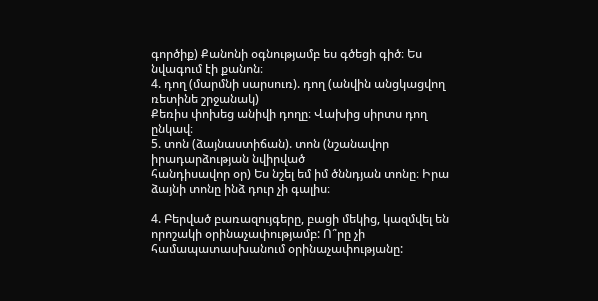գործիք) Քանոնի օգնությամբ ես գծեցի գիծ։ Ես նվագում էի քանոն։
4. դող (մարմնի սարսուռ). դող (անվին անցկացվող ռետինե շրջանակ)
Քեռիս փոխեց անիվի դողը։ Վախից սիրտս դող ընկավ։
5. տոն (ձայնաստիճան). տոն (նշանավոր իրադարձության նվիրված
հանդիսավոր օր) Ես նշել եմ իմ ծննդյան տոնը։ Իրա ձայնի տոնը ինձ դուր չի գալիս։

4. Բերված բառազույգերը, բացի մեկից, կազմվել են որոշակի օրինաչափությամբ: Ո՞րը չի համապատասխանում օրինաչափությանը: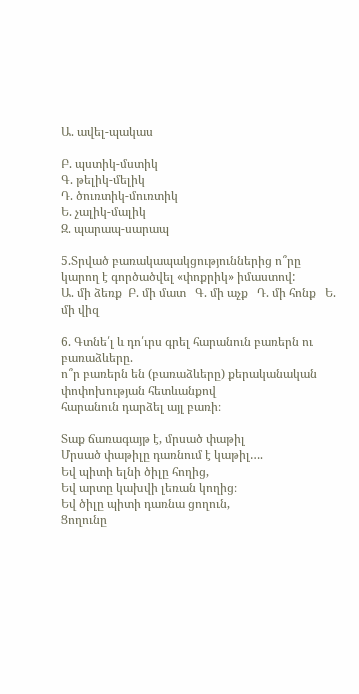Ա. ավել-պակաս

Բ. պստիկ-մստիկ
Գ. թելիկ-մելիկ
Դ. ծուռտիկ-մուռտիկ
Ե. չալիկ-մալիկ
Զ. պարապ-սարապ

5.Տրված բառակապակցություններից ո՞րը կարող է գործածվել «փոքրիկ» իմաստով:
Ա. մի ձեռք  Բ. մի մատ   Գ. մի աչք   Դ. մի հոնք   Ե. մի վիզ

6. Գտնե՛լ և դո՛ւրս գրել հարանուն բառերն ու բառաձևերը.
ո՞ր բառերն են (բառաձևերը) քերականական փոփոխության հետևանքով
հարանուն դարձել այլ բառի։

Տաք ճառագայթ է, մրսած փաթիլ
Մրսած փաթիլը դառնում է կաթիլ….
Եվ պիտի ելնի ծիլը հողից,
Եվ արտը կախվի լեռան կողից։
Եվ ծիլը պիտի դառնա ցողուն,
Ցողունը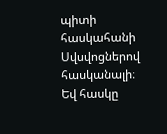պիտի հասկահանի
Սվսվոցներով հասկանալի։
Եվ հասկը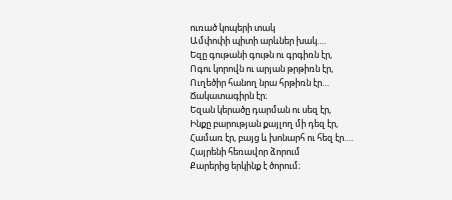ուռած կոպերի տակ
Ամփոփի պիտի արևներ խակ….
Եզը գութանի գութն ու գրգիռն էր,
Ոգու կորովն ու արյան թրթիռն էր,
Ուղեծիր հանող նրա հրթիռն էր…
Ճակատագիրն էր։
Եզան կերածը դարման ու սեզ էր,
Ինքը բարության քայլող մի դեզ էր,
Համառ էր, բայց և խոնարհ ու հեզ էր….
Հայրենի հեռավոր ձորում
Քարերից երկինք է ծորում։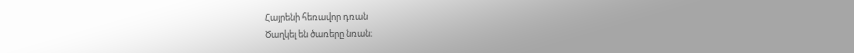Հայրենի հեռավոր դռան
Ծաղկել են ծառերը նռան։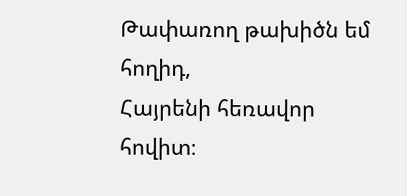Թափառող թախիծն եմ հողիդ,
Հայրենի հեռավոր հովիտ։